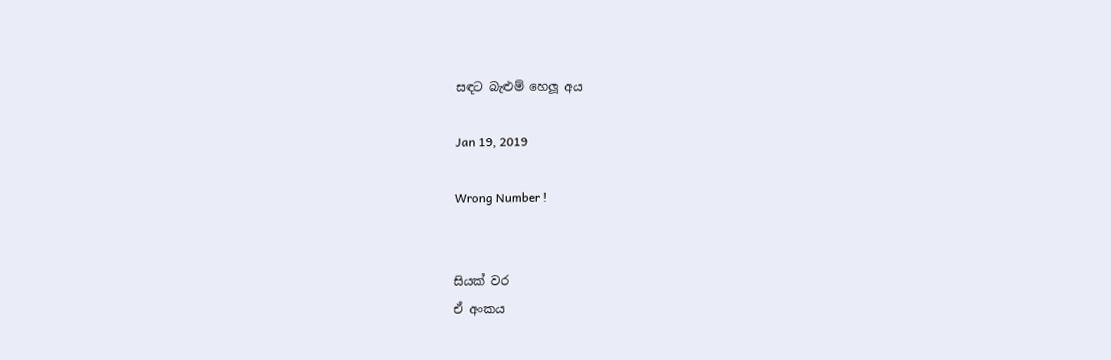සඳට බැළුම් හෙලූ අය

Jan 19, 2019

Wrong Number !


සියක් වර
ඒ අංකය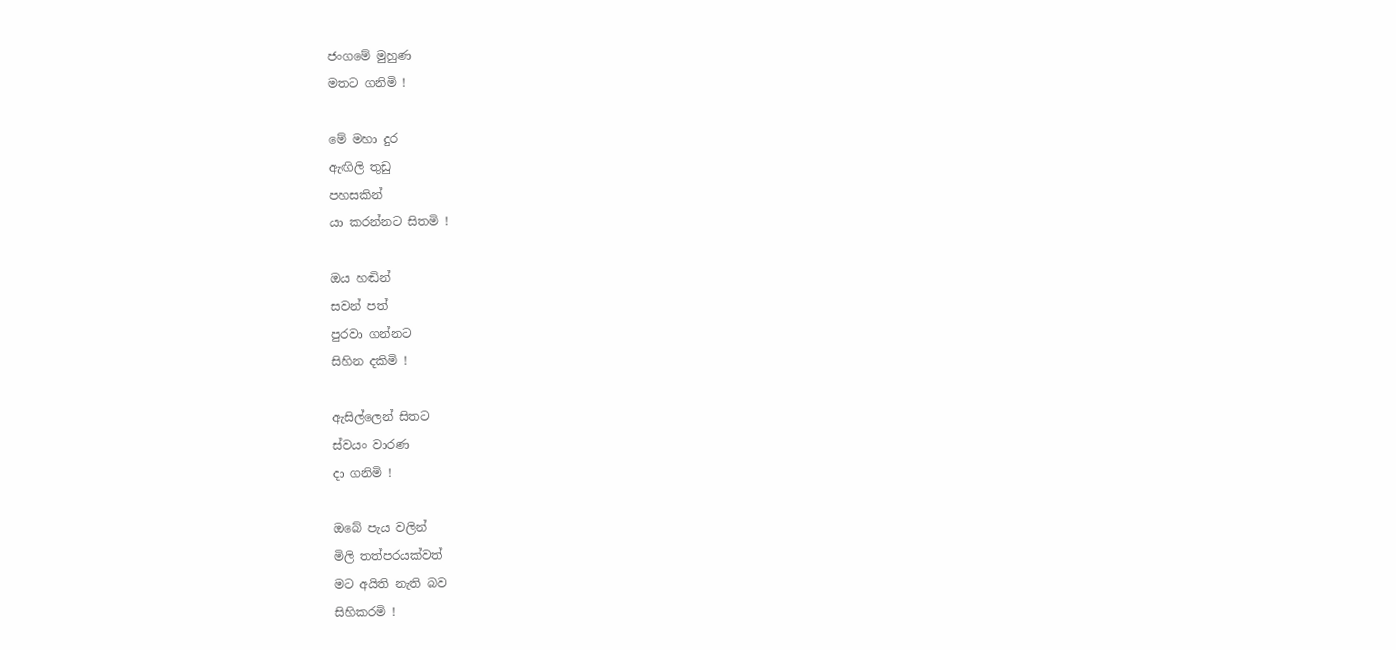ජංගමේ මුහුණ
මතට ගනිමි !

මේ මහා දුර
ඇඟිලි තුඩු
පහසකින්
යා කරන්නට සිතමි !

ඔය හඬින්
සවන් පත්
පුරවා ගන්නට
සිහින දකිමි !

ඇසිල්ලෙන් සිතට
ස්වයං වාරණ
දා ගනිමි !

ඔබේ පැය වලින්
මිලි තත්පරයක්වත්
මට අයිති නැති බව
සිහිකරමි !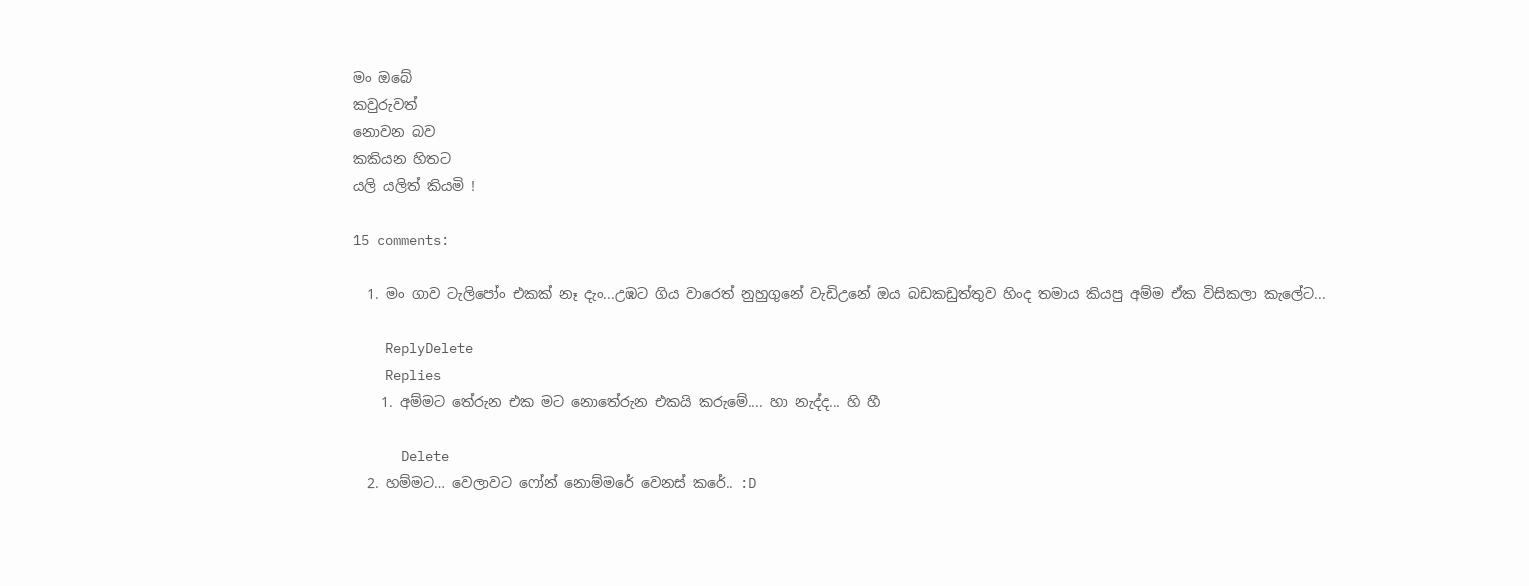මං ඔබේ
කවුරුවත්
නොවන බව
කකියන හිතට
යලි යලිත් කියමි !

15 comments:

  1. මං ගාව ටැලිපෝං එකක් නෑ දැං...උඹට ගිය වාරෙත් නුහුගුනේ වැඩිඋනේ ඔය බඩකඩුත්තුව හිංද තමාය කියපු අම්ම ඒක විසිකලා කැලේට...

    ReplyDelete
    Replies
    1. අම්මට තේරුන එක මට නොතේරුන එකයි කරුමේ.... හා නැද්ද... හි හී

      Delete
  2. හම්මට… වෙලාවට ෆෝන් නොම්මරේ වෙනස් කරේ.. :D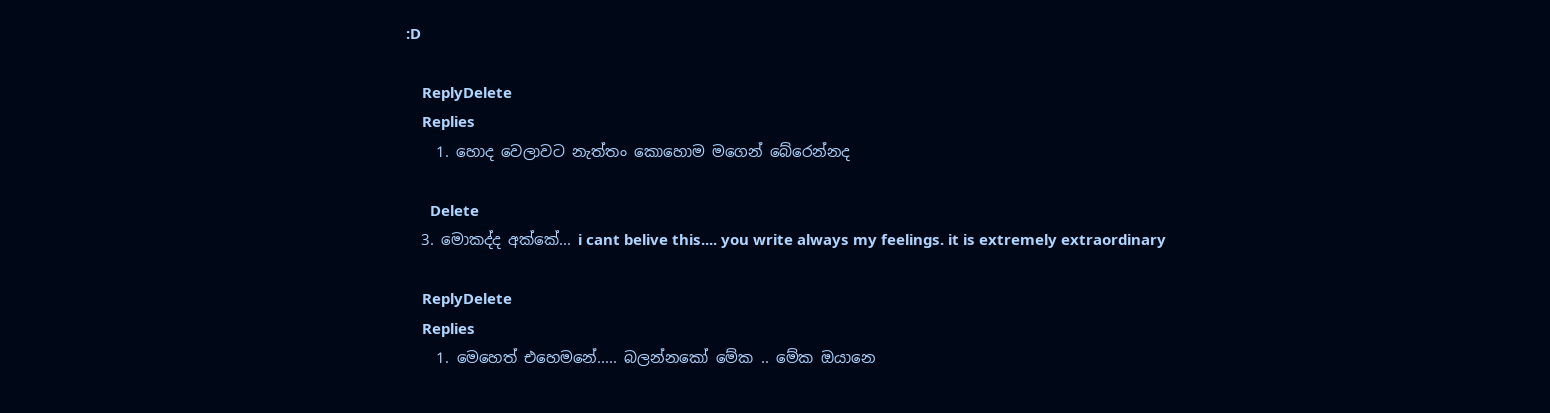:D

    ReplyDelete
    Replies
    1. හොද වෙලාවට නැත්තං කොහොම මගෙන් බේරෙන්නද

      Delete
  3. මොකද්ද අක්කේ... i cant belive this.... you write always my feelings. it is extremely extraordinary

    ReplyDelete
    Replies
    1. මෙහෙත් එහෙමනේ..... බලන්නකෝ මේක .. මේක ඔයානෙ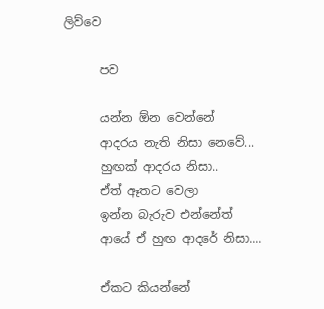ලිව්වෙ

      පව

      යන්න ඕන වෙන්නේ
      ආදරය නැති නිසා නෙවේ...
      හුඟක් ආදරය නිසා..
      ඒත් ඈතට වෙලා
      ඉන්න බැරුව එන්නේත්
      ආයේ ඒ හුඟ ආදරේ නිසා....

      ඒකට කියන්නේ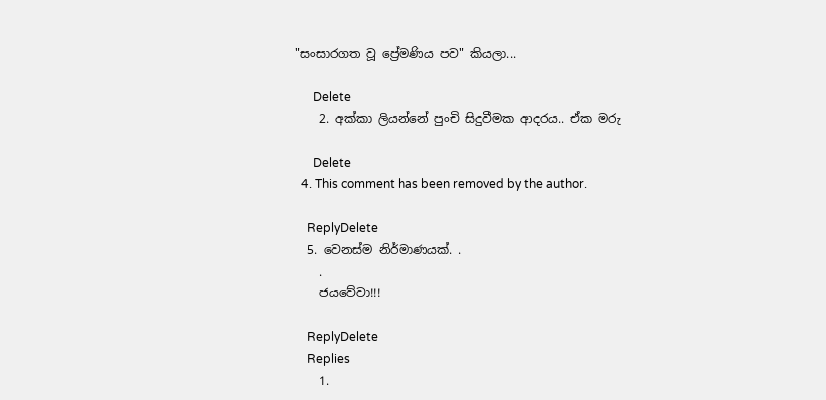"සංසාරගත වූ ප්‍රේමණිය පව" කියලා...

      Delete
    2. අක්කා ලියන්නේ පුංචි සිදුවීමක ආදරය.. ඒක මරු

      Delete
  4. This comment has been removed by the author.

    ReplyDelete
  5. වෙනස්ම නිර්මාණයක්. .
    .
    ජයවේවා!!!

    ReplyDelete
    Replies
    1.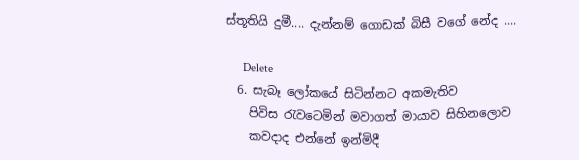ස්තූතියි දුමී.... දැන්නම් ගොඩක් බිසී වගේ නේද ....

      Delete
  6. සැබෑ ලෝකයේ සිටින්නට අකමැතිව
    පිවිස රැවටෙමින් මවාගත් මායාව සිහිනලොව
    කවදාද එන්නේ ඉන්මිදී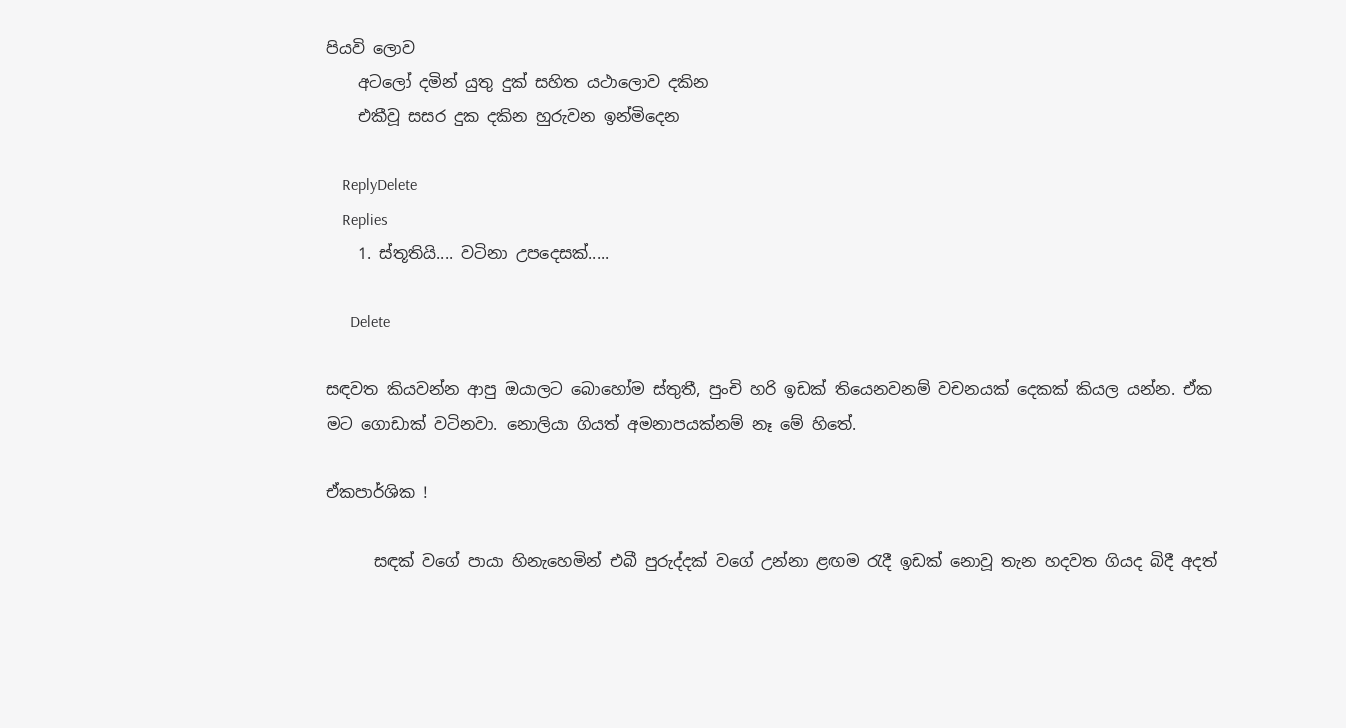පියවි ලොව
    අටලෝ දමින් යුතු දුක් සහිත යථාලොව දකින
    එකීවූ සසර දුක දකින හුරුවන ඉන්මිදෙන

    ReplyDelete
    Replies
    1. ස්තූතියි.... වටිනා උපදෙසක්.....

      Delete

සඳවත කියවන්න ආපු ඔයාලට බොහෝම ස්තුතී, පුංචි හරි ඉඩක් තියෙනවනම් වචනයක් දෙකක් කියල යන්න. ඒක මට ගොඩාක් වටිනවා. නොලියා ගියත් අමනාපයක්නම් නෑ මේ හිතේ.

ඒකපාර්ශික !

      සඳක් වගේ පායා හිනැහෙමින් එබී පුරුද්දක් වගේ උන්නා ළඟම රැදී ඉඩක් නොවූ තැන හදවත ගියද බිදී අදත්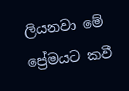ලියනවා මේ ප්‍රේමයට කවී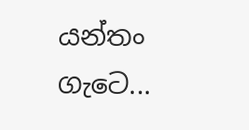යන්තං ගැටෙ...